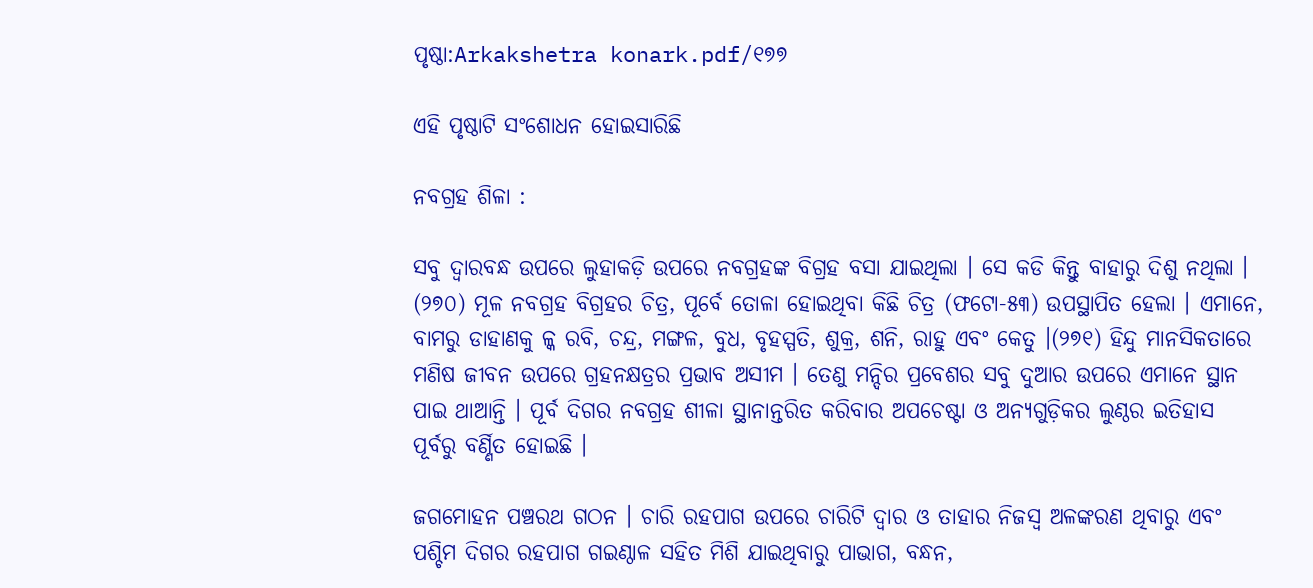ପୃଷ୍ଠା:Arkakshetra konark.pdf/୧୭୭

ଏହି ପୃଷ୍ଠାଟି ସଂଶୋଧନ ହୋଇସାରିଛି

ନବଗ୍ରହ ଶିଳା :

ସବୁ ଦ୍ୱାରବନ୍ଧ ଉପରେ ଲୁହାକଡ଼ି ଉପରେ ନବଗ୍ରହଙ୍କ ବିଗ୍ରହ ବସା ଯାଇଥିଲା । ସେ କଡି କିନ୍ତୁ ବାହାରୁ ଦିଶୁ ନଥିଲା । (୨୭୦) ମୂଳ ନବଗ୍ରହ ବିଗ୍ରହର ଚିତ୍ର, ପୂର୍ବେ ତୋଳା ହୋଇଥିବା କିଛି ଚିତ୍ର (ଫଟୋ-୫୩) ଉପସ୍ଥାପିତ ହେଲା । ଏମାନେ, ବାମରୁ ଡାହାଣକୁ ଳ୍କ ରବି, ଚନ୍ଦ୍ର, ମଙ୍ଗଳ, ବୁଧ, ବୃହସ୍ପତି, ଶୁକ୍ର, ଶନି, ରାହୁ ଏବଂ କେତୁ ।(୨୭୧) ହିନ୍ଦୁ ମାନସିକତାରେ ମଣିଷ ଜୀବନ ଉପରେ ଗ୍ରହନକ୍ଷତ୍ରର ପ୍ରଭାବ ଅସୀମ । ତେଣୁ ମନ୍ଦିର ପ୍ରବେଶର ସବୁ ଦୁଆର ଉପରେ ଏମାନେ ସ୍ଥାନ ପାଇ ଥାଆନ୍ତି । ପୂର୍ବ ଦିଗର ନବଗ୍ରହ ଶୀଳା ସ୍ଥାନାନ୍ତରିତ କରିବାର ଅପଚେଷ୍ଟା ଓ ଅନ୍ୟଗୁଡ଼ିକର ଲୁଣ୍ଠର ଇତିହାସ ପୂର୍ବରୁ ବର୍ଣ୍ଣିତ ହୋଇଛି ।

ଜଗମୋହନ ପଞ୍ଚରଥ ଗଠନ । ଚାରି ରହପାଗ ଉପରେ ଚାରିଟି ଦ୍ୱାର ଓ ତାହାର ନିଜସ୍ୱ ଅଳଙ୍କରଣ ଥିବାରୁ ଏବଂ ପଶ୍ଚିମ ଦିଗର ରହପାଗ ଗଇଣ୍ଠାଳ ସହିତ ମିଶି ଯାଇଥିବାରୁ ପାଭାଗ, ବନ୍ଧନ,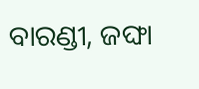ବାରଣ୍ଡୀ, ଜଙ୍ଘା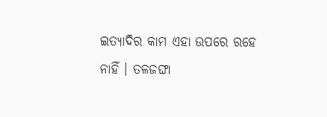ଇତ୍ୟାଦିର କାମ ଏହା ଉପରେ ରହେ ନାହିଁ । ତଳଜଙ୍ଘା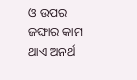ଓ ଉପର ଜଙ୍ଘାର କାମ ଥାଏ ଅନର୍ଥ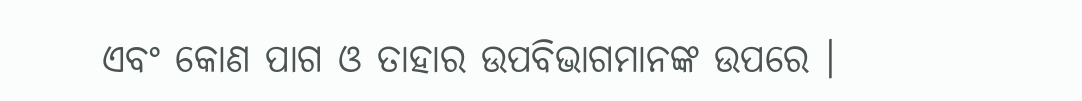ଏବଂ କୋଣ ପାଗ ଓ ତାହାର ଉପବିଭାଗମାନଙ୍କ ଉପରେ ।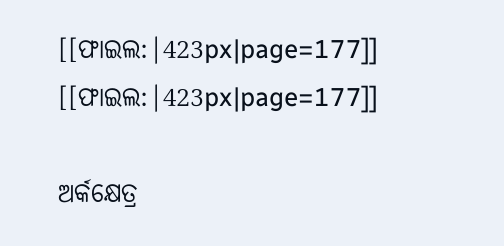[[ଫାଇଲ:|423px|page=177]]
[[ଫାଇଲ:|423px|page=177]]

ଅର୍କକ୍ଷେତ୍ର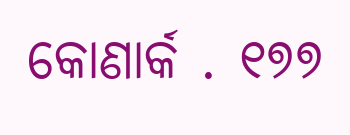କୋଣାର୍କ . ୧୭୭